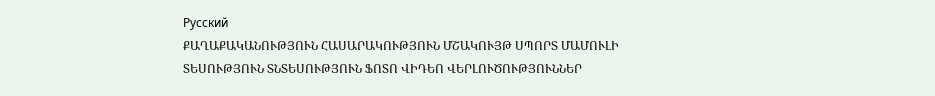Русский
ՔԱՂԱՔԱԿԱՆՈՒԹՅՈՒՆ ՀԱՍԱՐԱԿՈՒԹՅՈՒՆ ՄՇԱԿՈՒՅԹ ՍՊՈՐՏ ՄԱՄՈՒԼԻ ՏԵՍՈՒԹՅՈՒՆ ՏՆՏԵՍՈՒԹՅՈՒՆ ՖՈՏՈ ՎԻԴԵՈ ՎԵՐԼՈՒԾՈՒԹՅՈՒՆՆԵՐ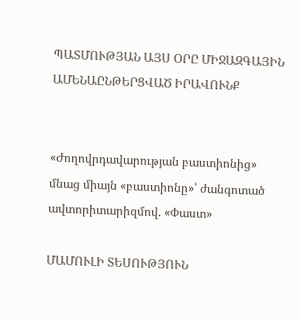ՊԱՏՄՈՒԹՅԱՆ ԱՅՍ ՕՐԸ ՄԻՋԱԶԳԱՅԻՆ ԱՄԵՆԱԸՆԹԵՐՑՎԱԾ ԻՐԱՎՈՒՆՔ


«Ժողովրդավարության բաստիոնից» մնաց միայն «բաստիոնը»՝ ժանգոտած ավտորիտարիզմով. «Փաստ»

ՄԱՄՈՒԼԻ ՏԵՍՈՒԹՅՈՒՆ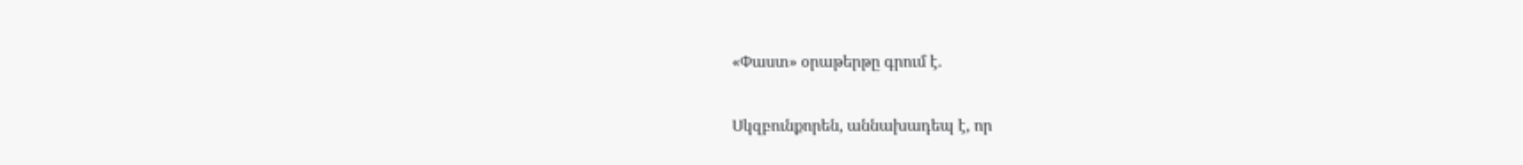«Փաստ» օրաթերթը գրում է.

Սկզբունքորեն, աննախադեպ է, որ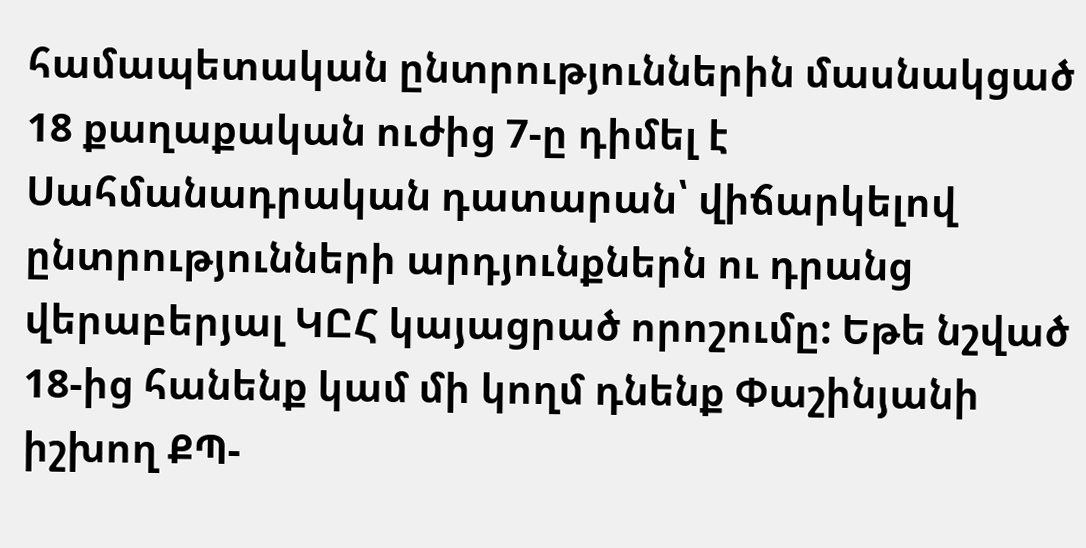համապետական ընտրություններին մասնակցած 18 քաղաքական ուժից 7-ը դիմել է Սահմանադրական դատարան՝ վիճարկելով ընտրությունների արդյունքներն ու դրանց վերաբերյալ ԿԸՀ կայացրած որոշումը: Եթե նշված 18-ից հանենք կամ մի կողմ դնենք Փաշինյանի իշխող ՔՊ-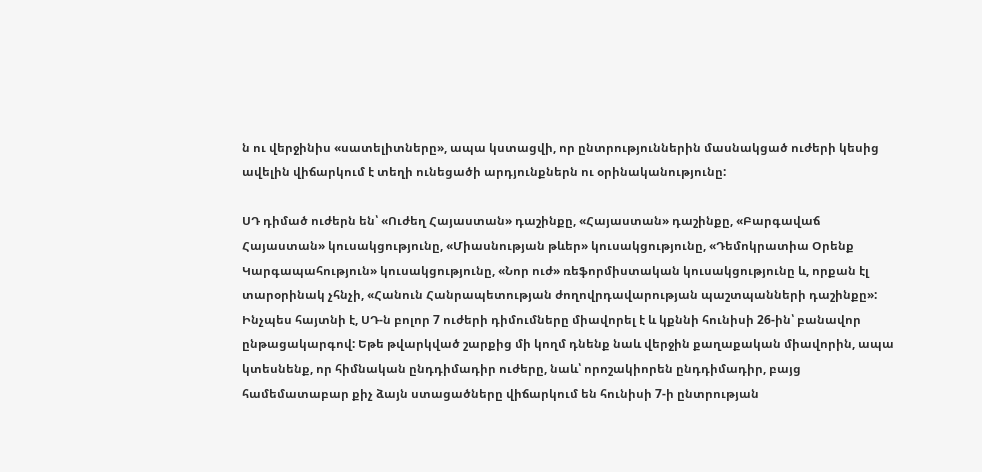ն ու վերջինիս «սատելիտները», ապա կստացվի, որ ընտրություններին մասնակցած ուժերի կեսից ավելին վիճարկում է տեղի ունեցածի արդյունքներն ու օրինականությունը:

ՍԴ դիմած ուժերն են՝ «Ուժեղ Հայաստան» դաշինքը, «Հայաստան» դաշինքը, «Բարգավաճ Հայաստան» կուսակցությունը, «Միասնության թևեր» կուսակցությունը, «Դեմոկրատիա Օրենք Կարգապահություն» կուսակցությունը, «Նոր ուժ» ռեֆորմիստական կուսակցությունը և, որքան էլ տարօրինակ չհնչի, «Հանուն Հանրապետության ժողովրդավարության պաշտպանների դաշինքը»: Ինչպես հայտնի է, ՍԴ-ն բոլոր 7 ուժերի դիմումները միավորել է և կքննի հունիսի 26-ին՝ բանավոր ընթացակարգով: Եթե թվարկված շարքից մի կողմ դնենք նաև վերջին քաղաքական միավորին, ապա կտեսնենք, որ հիմնական ընդդիմադիր ուժերը, նաև՝ որոշակիորեն ընդդիմադիր, բայց համեմատաբար քիչ ձայն ստացածները վիճարկում են հունիսի 7-ի ընտրության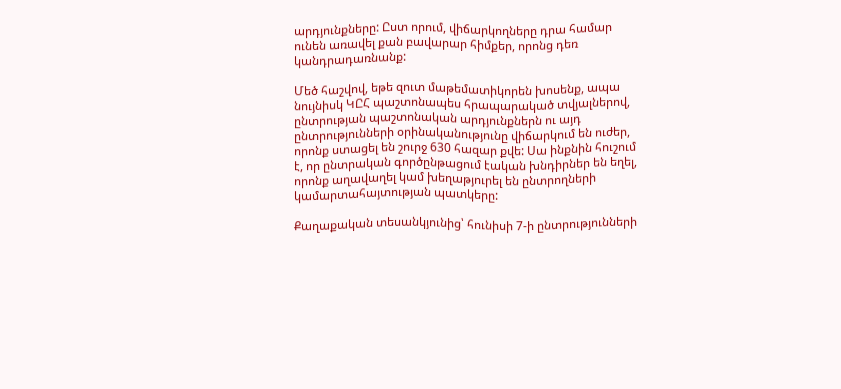արդյունքները: Ըստ որում, վիճարկողները դրա համար ունեն առավել քան բավարար հիմքեր, որոնց դեռ կանդրադառնանք:

Մեծ հաշվով, եթե զուտ մաթեմատիկորեն խոսենք, ապա նույնիսկ ԿԸՀ պաշտոնապես հրապարակած տվյալներով, ընտրության պաշտոնական արդյունքներն ու այդ ընտրությունների օրինականությունը վիճարկում են ուժեր, որոնք ստացել են շուրջ 630 հազար քվե: Սա ինքնին հուշում է, որ ընտրական գործընթացում էական խնդիրներ են եղել, որոնք աղավաղել կամ խեղաթյուրել են ընտրողների կամարտահայտության պատկերը:

Քաղաքական տեսանկյունից՝ հունիսի 7-ի ընտրությունների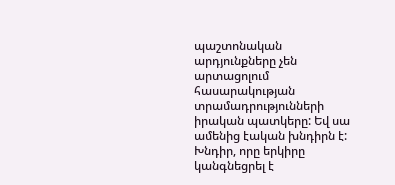պաշտոնական արդյունքները չեն արտացոլում հասարակության տրամադրությունների իրական պատկերը: Եվ սա ամենից էական խնդիրն է: Խնդիր, որը երկիրը կանգնեցրել է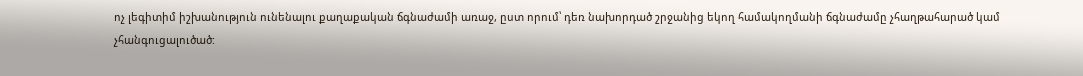ոչ լեգիտիմ իշխանություն ունենալու քաղաքական ճգնաժամի առաջ, ըստ որում՝ դեռ նախորդած շրջանից եկող համակողմանի ճգնաժամը չհաղթահարած կամ չհանգուցալուծած: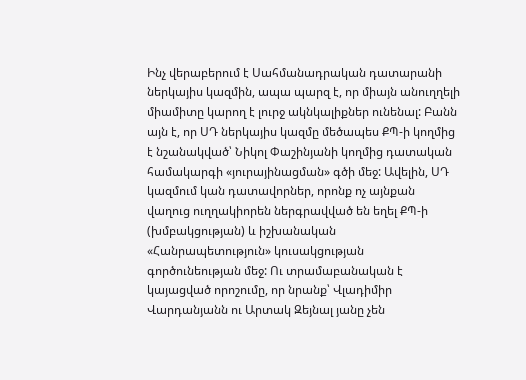Ինչ վերաբերում է Սահմանադրական դատարանի ներկայիս կազմին, ապա պարզ է, որ միայն անուղղելի միամիտը կարող է լուրջ ակնկալիքներ ունենալ: Բանն այն է, որ ՍԴ ներկայիս կազմը մեծապես ՔՊ-ի կողմից է նշանակված՝ Նիկոլ Փաշինյանի կողմից դատական համակարգի «յուրայինացման» գծի մեջ: Ավելին, ՍԴ կազմում կան դատավորներ, որոնք ոչ այնքան վաղուց ուղղակիորեն ներգրավված են եղել ՔՊ-ի (խմբակցության) և իշխանական «Հանրապետություն» կուսակցության գործունեության մեջ: Ու տրամաբանական է կայացված որոշումը, որ նրանք՝ Վլադիմիր Վարդանյանն ու Արտակ Զեյնալ յանը չեն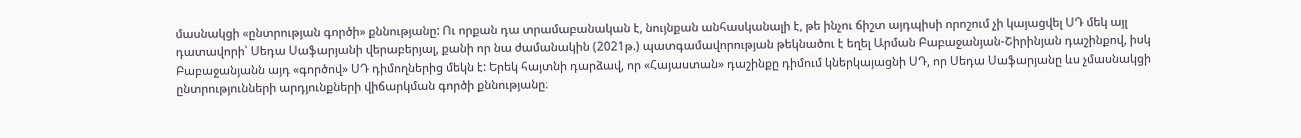մասնակցի «ընտրության գործի» քննությանը: Ու որքան դա տրամաբանական է, նույնքան անհասկանալի է, թե ինչու ճիշտ այդպիսի որոշում չի կայացվել ՍԴ մեկ այլ դատավորի՝ Սեդա Սաֆարյանի վերաբերյալ, քանի որ նա ժամանակին (2021թ.) պատգամավորության թեկնածու է եղել Արման Բաբաջանյան-Շիրինյան դաշինքով, իսկ Բաբաջանյանն այդ «գործով» ՍԴ դիմողներից մեկն է: Երեկ հայտնի դարձավ, որ «Հայաստան» դաշինքը դիմում կներկայացնի ՍԴ, որ Սեդա Սաֆարյանը ևս չմասնակցի ընտրությունների արդյունքների վիճարկման գործի քննությանը։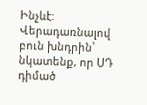Ինչևէ: Վերադառնալով բուն խնդրին՝ նկատենք, որ ՍԴ դիմած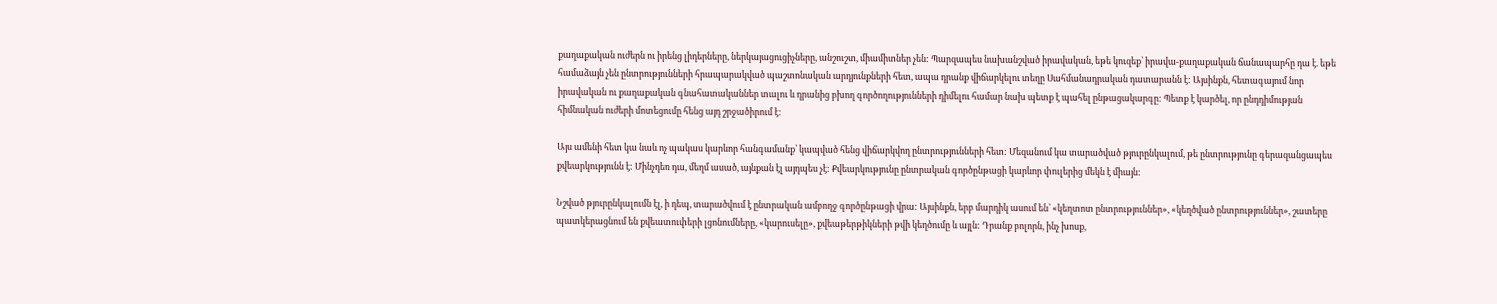քաղաքական ուժերն ու իրենց լիդերները, ներկայացուցիչները, անշուշտ, միամիտներ չեն: Պարզապես նախանշված իրավական, եթե կուզեք՝ իրավա-քաղաքական ճանապարհը դա է. եթե համաձայն չեն ընտրությունների հրապարակված պաշտոնական արդյունքների հետ, ապա դրանք վիճարկելու տեղը Սահմանադրական դատարանն է: Այսինքն, հետագայում նոր իրավական ու քաղաքական գնահատականներ տալու և դրանից բխող գործողությունների դիմելու համար նախ պետք է պահել ընթացակարգը: Պետք է կարծել, որ ընդդիմության հիմնական ուժերի մոտեցումը հենց այդ շրջածիրում է:

Այս ամենի հետ կա նաև ոչ պակաս կարևոր հանգամանք՝ կապված հենց վիճարկվող ընտրությունների հետ: Մեզանում կա տարածված թյուրընկալում, թե ընտրությունը գերազանցապես քվեարկությունն է: Մինչդեռ դա, մեղմ ասած, այնքան էլ այդպես չէ: Քվեարկությունը ընտրական գործընթացի կարևոր փուլերից մեկն է միայն:

Նշված թյուրընկալումն էլ, ի դեպ, տարածվում է ընտրական ամբողջ գործընթացի վրա: Այսինքն, երբ մարդիկ ասում են՝ «կեղտոտ ընտրություններ», «կեղծված ընտրություններ», շատերը պատկերացնում են քվեատուփերի լցոնումները, «կարուսելը», քվեաթերթիկների թվի կեղծումը և այլն: Դրանք բոլորն, ինչ խոսք,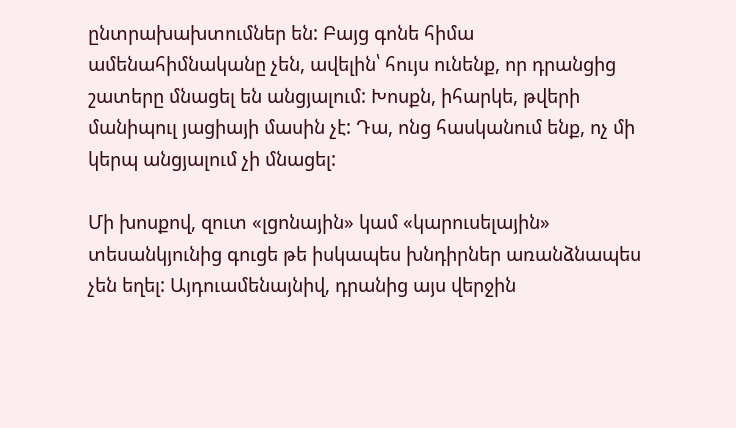ընտրախախտումներ են: Բայց գոնե հիմա ամենահիմնականը չեն, ավելին՝ հույս ունենք, որ դրանցից շատերը մնացել են անցյալում: Խոսքն, իհարկե, թվերի մանիպուլ յացիայի մասին չէ: Դա, ոնց հասկանում ենք, ոչ մի կերպ անցյալում չի մնացել:

Մի խոսքով, զուտ «լցոնային» կամ «կարուսելային» տեսանկյունից գուցե թե իսկապես խնդիրներ առանձնապես չեն եղել: Այդուամենայնիվ, դրանից այս վերջին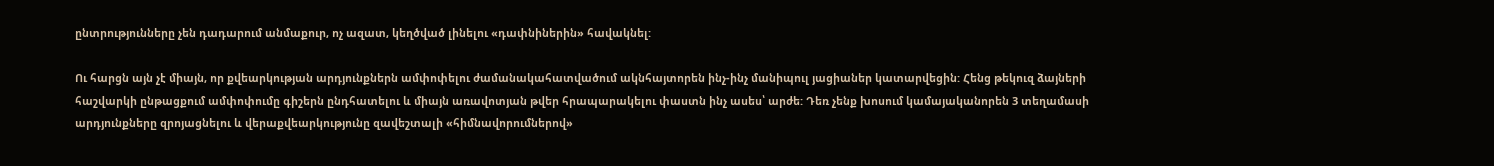ընտրությունները չեն դադարում անմաքուր, ոչ ազատ, կեղծված լինելու «դափնիներին» հավակնել:

Ու հարցն այն չէ միայն, որ քվեարկության արդյունքներն ամփոփելու ժամանակահատվածում ակնհայտորեն ինչ-ինչ մանիպուլ յացիաներ կատարվեցին: Հենց թեկուզ ձայների հաշվարկի ընթացքում ամփոփումը գիշերն ընդհատելու և միայն առավոտյան թվեր հրապարակելու փաստն ինչ ասես՝ արժե: Դեռ չենք խոսում կամայականորեն 3 տեղամասի արդյունքները զրոյացնելու և վերաքվեարկությունը զավեշտալի «հիմնավորումներով»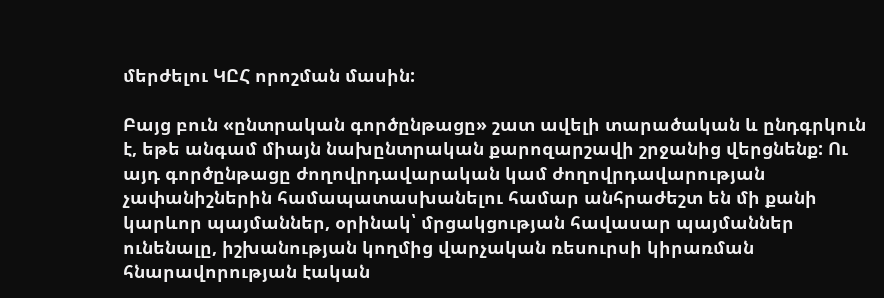մերժելու ԿԸՀ որոշման մասին:

Բայց բուն «ընտրական գործընթացը» շատ ավելի տարածական և ընդգրկուն է, եթե անգամ միայն նախընտրական քարոզարշավի շրջանից վերցնենք: Ու այդ գործընթացը ժողովրդավարական կամ ժողովրդավարության չափանիշներին համապատասխանելու համար անհրաժեշտ են մի քանի կարևոր պայմաններ, օրինակ՝ մրցակցության հավասար պայմաններ ունենալը, իշխանության կողմից վարչական ռեսուրսի կիրառման հնարավորության էական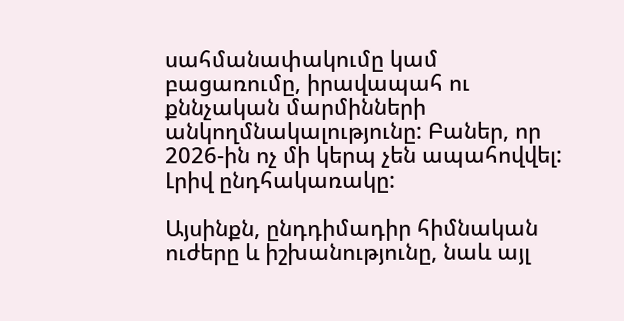սահմանափակումը կամ բացառումը, իրավապահ ու քննչական մարմինների անկողմնակալությունը: Բաներ, որ 2026-ին ոչ մի կերպ չեն ապահովվել: Լրիվ ընդհակառակը:

Այսինքն, ընդդիմադիր հիմնական ուժերը և իշխանությունը, նաև այլ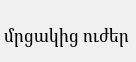մրցակից ուժեր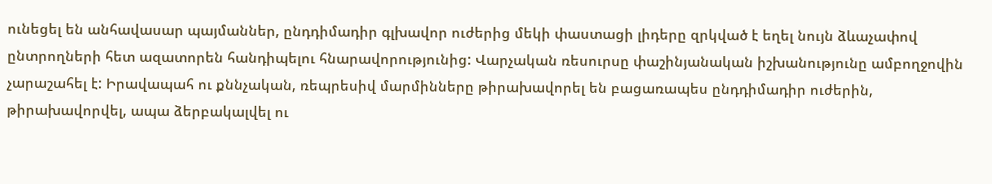ունեցել են անհավասար պայմաններ, ընդդիմադիր գլխավոր ուժերից մեկի փաստացի լիդերը զրկված է եղել նույն ձևաչափով ընտրողների հետ ազատորեն հանդիպելու հնարավորությունից: Վարչական ռեսուրսը փաշինյանական իշխանությունը ամբողջովին չարաշահել է: Իրավապահ ու քննչական, ռեպրեսիվ մարմինները թիրախավորել են բացառապես ընդդիմադիր ուժերին, թիրախավորվել, ապա ձերբակալվել ու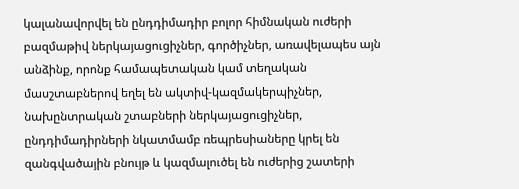կալանավորվել են ընդդիմադիր բոլոր հիմնական ուժերի բազմաթիվ ներկայացուցիչներ, գործիչներ, առավելապես այն անձինք, որոնք համապետական կամ տեղական մասշտաբներով եղել են ակտիվ-կազմակերպիչներ, նախընտրական շտաբների ներկայացուցիչներ, ընդդիմադիրների նկատմամբ ռեպրեսիաները կրել են զանգվածային բնույթ և կազմալուծել են ուժերից շատերի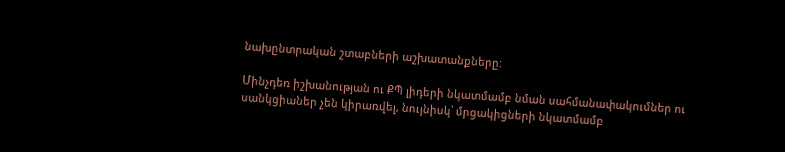նախընտրական շտաբների աշխատանքները:

Մինչդեռ իշխանության ու ՔՊ լիդերի նկատմամբ նման սահմանափակումներ ու սանկցիաներ չեն կիրառվել, նույնիսկ՝ մրցակիցների նկատմամբ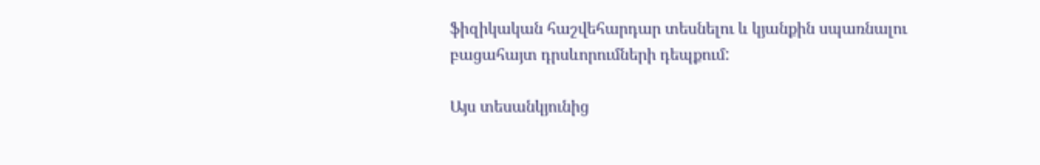ֆիզիկական հաշվեհարդար տեսնելու և կյանքին սպառնալու բացահայտ դրսևորումների դեպքում:

Այս տեսանկյունից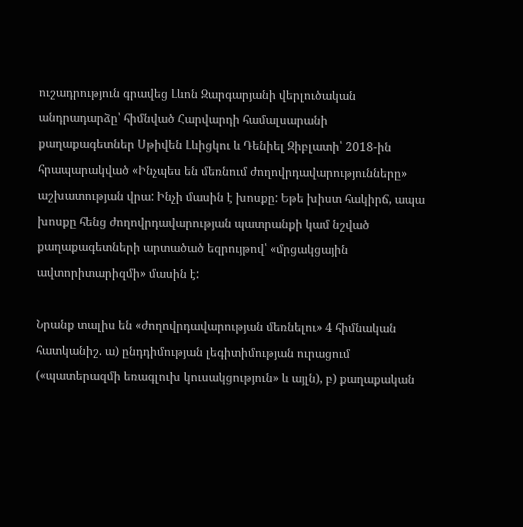ուշադրություն գրավեց Լևոն Զարգարյանի վերլուծական անդրադարձը՝ հիմնված Հարվարդի համալսարանի քաղաքագետներ Սթիվեն Լևիցկու և Դենիել Զիբլատի՝ 2018-ին հրապարակված «Ինչպես են մեռնում ժողովրդավարությունները» աշխատության վրա: Ինչի մասին է խոսքը: Եթե խիստ հակիրճ, ապա խոսքը հենց ժողովրդավարության պատրանքի կամ նշված քաղաքագետների արտածած եզրույթով՝ «մրցակցային ավտորիտարիզմի» մասին է:

Նրանք տալիս են «ժողովրդավարության մեռնելու» 4 հիմնական հատկանիշ. ա) ընդդիմության լեգիտիմության ուրացում («պատերազմի եռագլուխ կուսակցություն» և այլն), բ) քաղաքական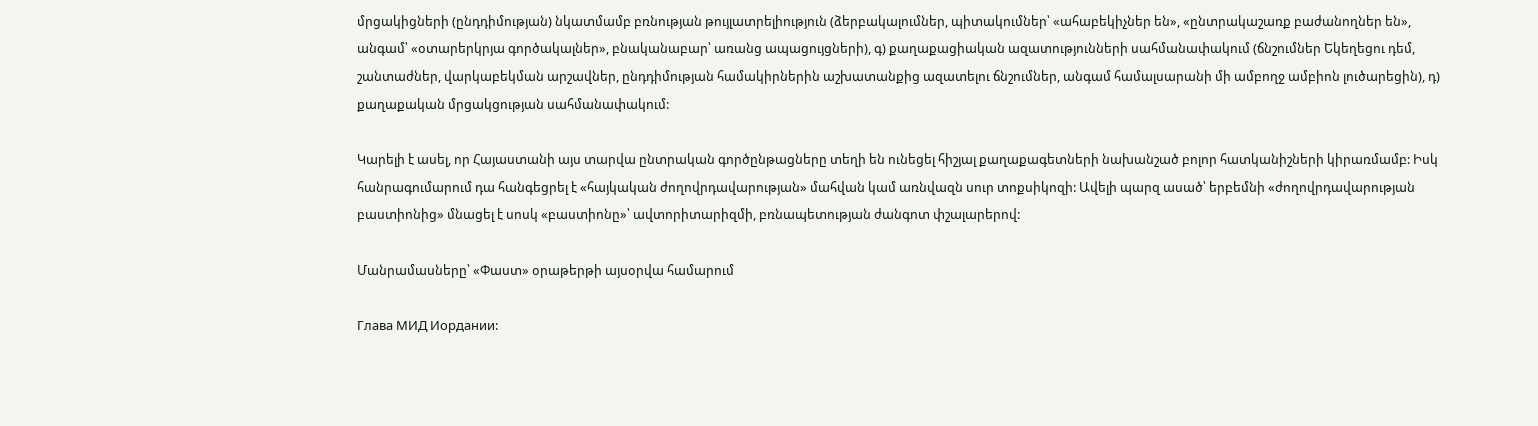մրցակիցների (ընդդիմության) նկատմամբ բռնության թույլատրելիություն (ձերբակալումներ, պիտակումներ՝ «ահաբեկիչներ են», «ընտրակաշառք բաժանողներ են», անգամ՝ «օտարերկրյա գործակալներ», բնականաբար՝ առանց ապացույցների), գ) քաղաքացիական ազատությունների սահմանափակում (ճնշումներ Եկեղեցու դեմ, շանտաժներ, վարկաբեկման արշավներ, ընդդիմության համակիրներին աշխատանքից ազատելու ճնշումներ, անգամ համալսարանի մի ամբողջ ամբիոն լուծարեցին), դ) քաղաքական մրցակցության սահմանափակում:

Կարելի է ասել, որ Հայաստանի այս տարվա ընտրական գործընթացները տեղի են ունեցել հիշյալ քաղաքագետների նախանշած բոլոր հատկանիշների կիրառմամբ: Իսկ հանրագումարում դա հանգեցրել է «հայկական ժողովրդավարության» մահվան կամ առնվազն սուր տոքսիկոզի: Ավելի պարզ ասած՝ երբեմնի «ժողովրդավարության բաստիոնից» մնացել է սոսկ «բաստիոնը»՝ ավտորիտարիզմի, բռնապետության ժանգոտ փշալարերով:

Մանրամասները՝ «Փաստ» օրաթերթի այսօրվա համարում

Глава МИД Иордании: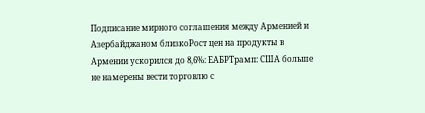Подписание мирного соглашения между Арменией и Азербайджаном близкоРост цен на продукты в Армении ускорился до 8,6%: ЕАБРТрамп: США больше не намерены вести торговлю с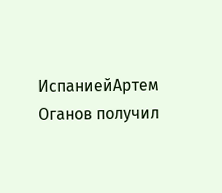ИспаниейАртем Оганов получил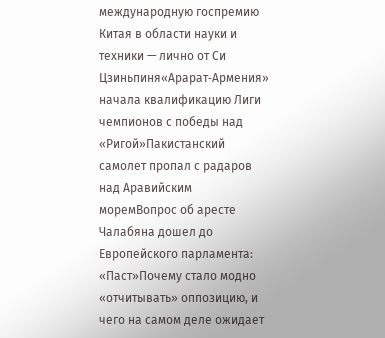международную госпремию Китая в области науки и техники — лично от Си Цзиньпиня«Арарат‑Армения» начала квалификацию Лиги чемпионов с победы над «Ригой»Пакистанский самолет пропал с радаров над Аравийским моремВопрос об аресте Чалабяна дошел до Европейского парламента: «Паст»Почему стало модно «отчитывать» оппозицию, и чего на самом деле ожидает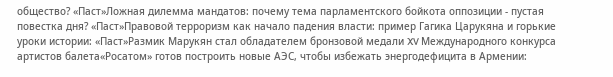общество? «Паст»Ложная дилемма мандатов: почему тема парламентского бойкота оппозиции - пустая повестка дня? «Паст»Правовой терроризм как начало падения власти: пример Гагика Царукяна и горькие уроки истории: «Паст»Размик Марукян стал обладателем бронзовой медали XV Международного конкурса артистов балета«Росатом» готов построить новые АЭС, чтобы избежать энергодефицита в Армении: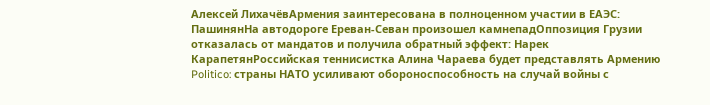Алексей ЛихачёвАрмения заинтересована в полноценном участии в ЕАЭС: ПашинянНа автодороге Ереван-Севан произошел камнепадОппозиция Грузии отказалась от мандатов и получила обратный эффект: Нарек КарапетянРоссийская теннисистка Алина Чараева будет представлять Армению Politico: страны НАТО усиливают обороноспособность на случай войны с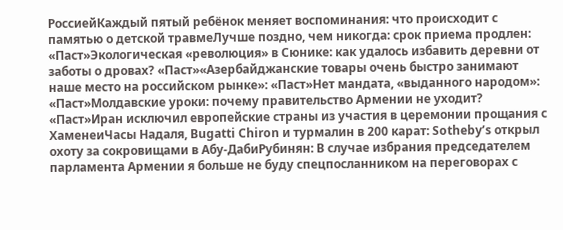РоссиейКаждый пятый ребёнок меняет воспоминания: что происходит с памятью о детской травмеЛучше поздно, чем никогда: срок приема продлен: «Паст»Экологическая «революция» в Сюнике: как удалось избавить деревни от заботы о дровах? «Паст»«Азербайджанские товары очень быстро занимают наше место на российском рынке»: «Паст»Нет мандата, «выданного народом»: «Паст»Молдавские уроки: почему правительство Армении не уходит? «Паст»Иран исключил европейские страны из участия в церемонии прощания с ХаменеиЧасы Надаля, Bugatti Chiron и турмалин в 200 карат: Sotheby’s открыл охоту за сокровищами в Абу-ДабиРубинян: В случае избрания председателем парламента Армении я больше не буду спецпосланником на переговорах с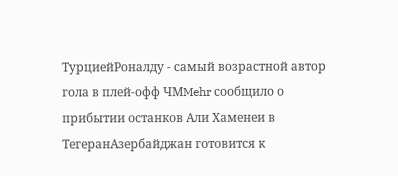ТурциейРоналду - самый возрастной автор гола в плей-офф ЧМMehr сообщило о прибытии останков Али Хаменеи в ТегеранАзербайджан готовится к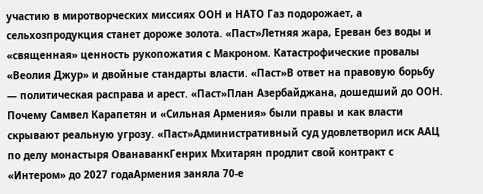участию в миротворческих миссиях ООН и НАТО Газ подорожает, а сельхозпродукция станет дороже золота. «Паст»Летняя жара, Ереван без воды и «священная» ценность рукопожатия с Макроном. Катастрофические провалы «Веолия Джур» и двойные стандарты власти. «Паст»В ответ на правовую борьбу — политическая расправа и арест. «Паст»План Азербайджана, дошедший до ООН. Почему Самвел Карапетян и «Сильная Армения» были правы и как власти скрывают реальную угрозу. «Паст»Административный суд удовлетворил иск ААЦ по делу монастыря ОванаванкГенрих Мхитарян продлит свой контракт с «Интером» до 2027 годаАрмения заняла 70-е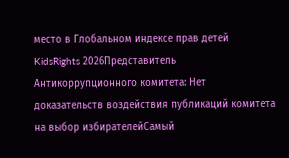место в Глобальном индексе прав детей KidsRights 2026Представитель Антикоррупционного комитета: Нет доказательств воздействия публикаций комитета на выбор избирателейСамый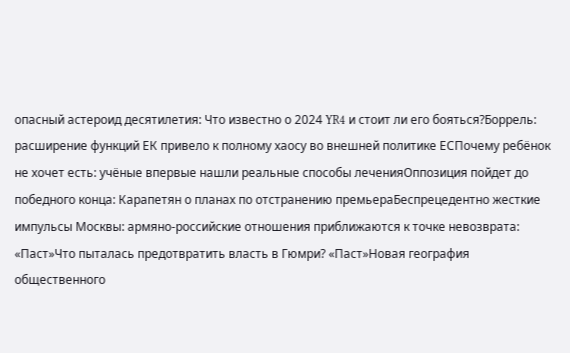опасный астероид десятилетия: Что известно о 2024 YR4 и стоит ли его бояться?Боррель: расширение функций ЕК привело к полному хаосу во внешней политике ЕСПочему ребёнок не хочет есть: учёные впервые нашли реальные способы леченияОппозиция пойдет до победного конца: Карапетян о планах по отстранению премьераБеспрецедентно жесткие импульсы Москвы: армяно-российские отношения приближаются к точке невозврата: «Паст»Что пыталась предотвратить власть в Гюмри? «Паст»Новая география общественного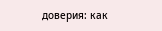доверия: как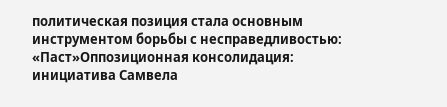политическая позиция стала основным инструментом борьбы с несправедливостью: «Паст»Оппозиционная консолидация: инициатива Самвела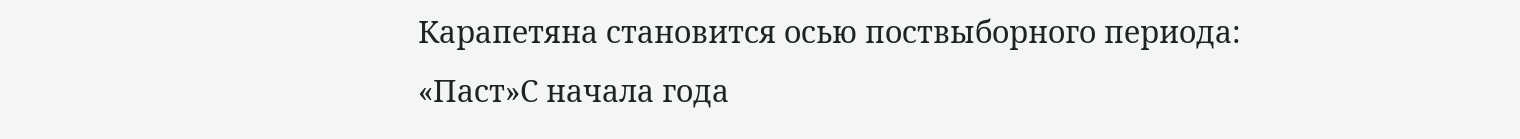Карапетяна становится осью поствыборного периода: «Паст»С начала года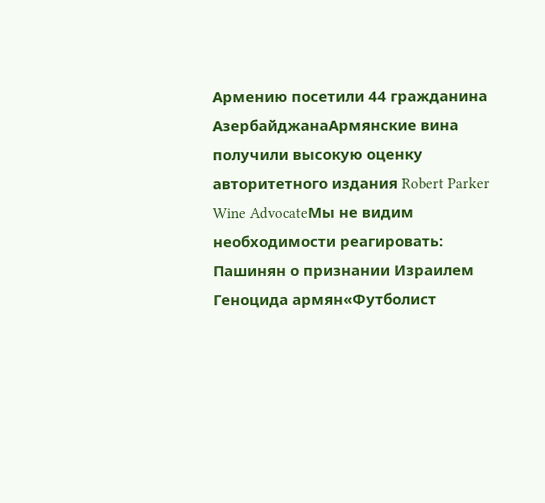Армению посетили 44 гражданина АзербайджанаАрмянские вина получили высокую оценку авторитетного издания Robert Parker Wine AdvocateМы не видим необходимости реагировать: Пашинян о признании Израилем Геноцида армян«Футболист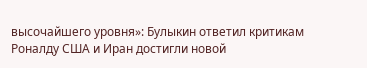высочайшего уровня»: Булыкин ответил критикам Роналду США и Иран достигли новой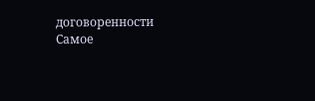договоренности
Самое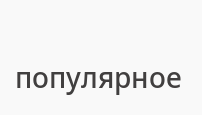популярное